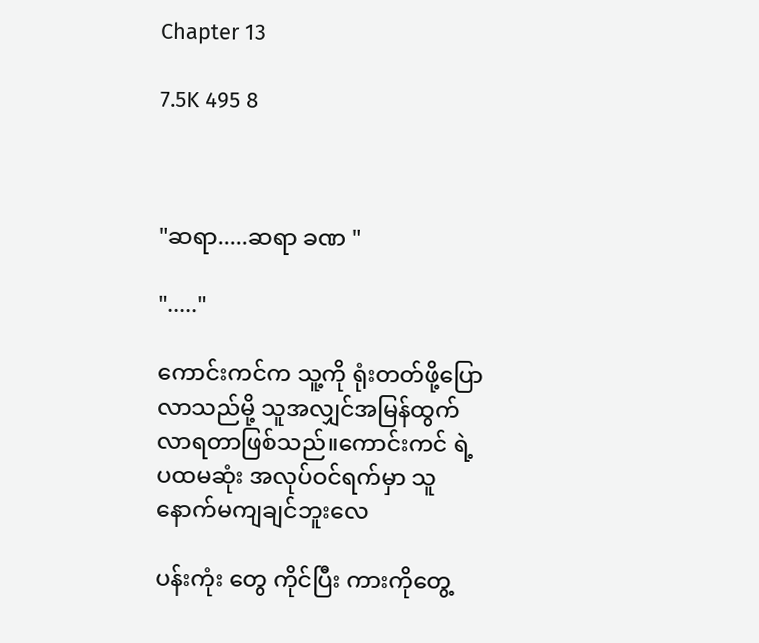Chapter 13

7.5K 495 8



"ဆရာ.....ဆရာ ခဏ "

"....."

ကောင်းကင်က သူ့ကို ရုံးတတ်ဖို့ပြောလာသည်မို့ သူအလျှင်အမြန်ထွက်လာရတာဖြစ်သည်။ကောင်းကင် ရဲ့ ပထမဆုံး အလုပ်ဝင်ရက်မှာ သူနောက်မကျချင်ဘူးလေ

ပန်းကုံး တွေ ကိုင်ပြီး ကားကိုတွေ့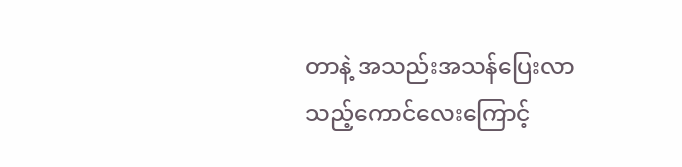တာနဲ့ အသည်းအသန်ပြေးလာသည့်ကောင်လေးကြောင့်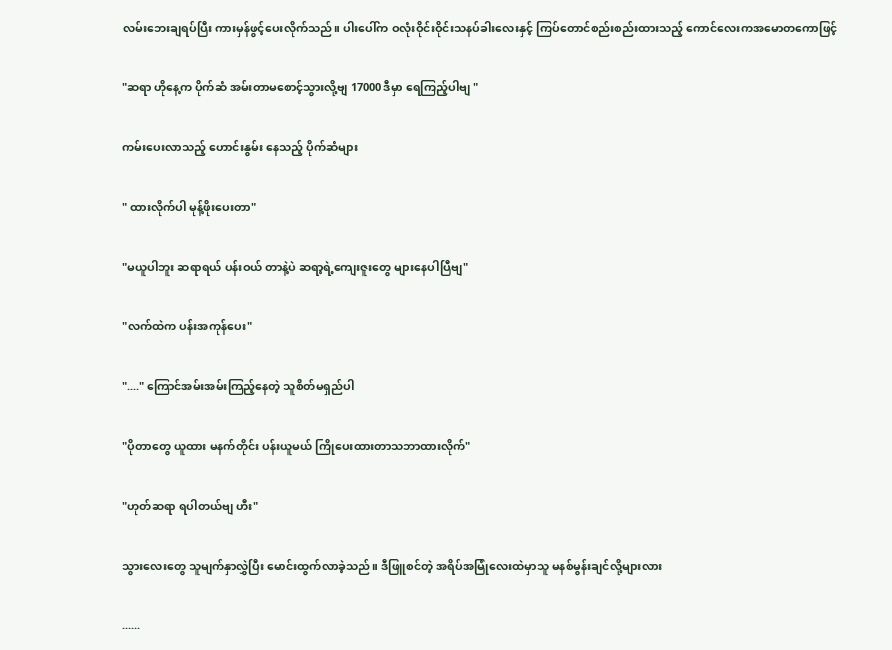လမ်းဘေးချရပ်ပြီး ကားမှန်ဖွင့်ပေးလိုက်သည်။ ပါးပေါ်က ဝလုံးဝိုင်းဝိုင်းသနပ်ခါးလေးနှင့် ကြပ်တောင်စည်းစည်းထားသည့် ကောင်လေးကအမောတကောဖြင့်

"ဆရာ ဟိုနေ့က ပိုက်ဆံ အမ်းတာမစောင့်သွားလို့ဗျ 17000 ဒီမှာ ရေကြည့်ပါဗျ "

ကမ်းပေးလာသည့် ဟောင်းနွမ်း နေသည့် ပိုက်ဆံများ

" ထားလိုက်ပါ မုန့်ဖိုးပေးတာ"

"မယူပါဘူး ဆရာရယ် ပန်းဝယ် တာနဲ့ပဲ ဆရာ့ရဲ့ကျေးဇူးတွေ များနေပါပြီဗျ"

"လက်ထဲက ပန်းအကုန်ပေး"

"...." ကြောင်အမ်းအမ်းကြည့်နေတဲ့ သူစိတ်မရှည်ပါ

"ပိုတာတွေ ယူထား မနက်တိုင်း ပန်းယူမယ် ကြိုပေးထားတာသဘာထားလိုက်"

"ဟုတ်ဆရာ ရပါတယ်ဗျ ဟီး"

သွားလေးတွေ သူမျက်နှာလွှဲပြီး မောင်းထွက်လာခဲ့သည်။ ဒီဖြူစင်တဲ့ အရိပ်အမြုံလေးထဲမှာသူ မနစ်မွန်းချင်လို့များလား

......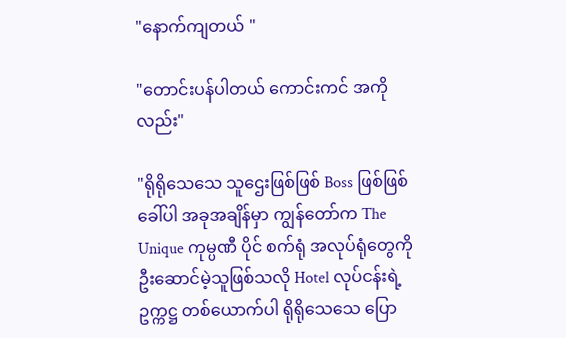"နောက်ကျတယ် "

"တောင်းပန်ပါတယ် ကောင်းကင် အကိုလည်း"

"ရိုရိုသေသေ သူဌေးဖြစ်ဖြစ် Boss ဖြစ်ဖြစ် ခေါ်ပါ အခုအချိန်မှာ ကျွန်တော်က The Unique ကုမ္ပဏီ ပိုင် စက်ရုံ အလုပ်ရုံတွေကို ဦးဆောင်မဲ့သူဖြစ်သလို Hotel လုပ်ငန်းရဲ့ ဥက္ကဋ္ဌ တစ်ယောက်ပါ ရိုရိုသေသေ ပြော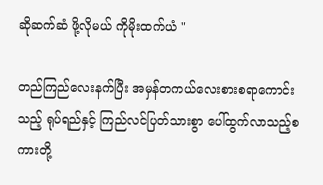ဆိုဆက်ဆံ ဖို့လိုမယ် ကိုမိုးထက်ယံ "

တည်ကြည်လေးနက်ပြီး အမှန်တကယ်လေးစားစရာကောင်းသည့် ရုပ်ရည်နှင့် ကြည်လင်ပြတ်သားစွာ ပေါ်ထွက်လာသည့်စ ကားတို့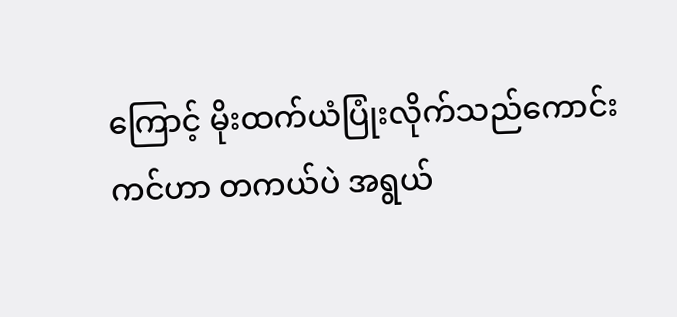ကြောင့် မိုးထက်ယံပြုံးလိုက်သည်ကောင်းကင်ဟာ တကယ်ပဲ အရွယ်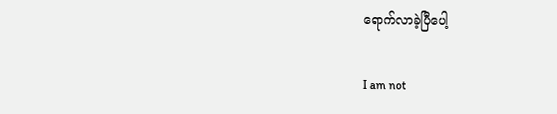ရောက်လာခဲ့ပြီပေါ့

I am not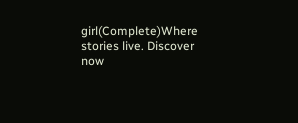girl(Complete)Where stories live. Discover now